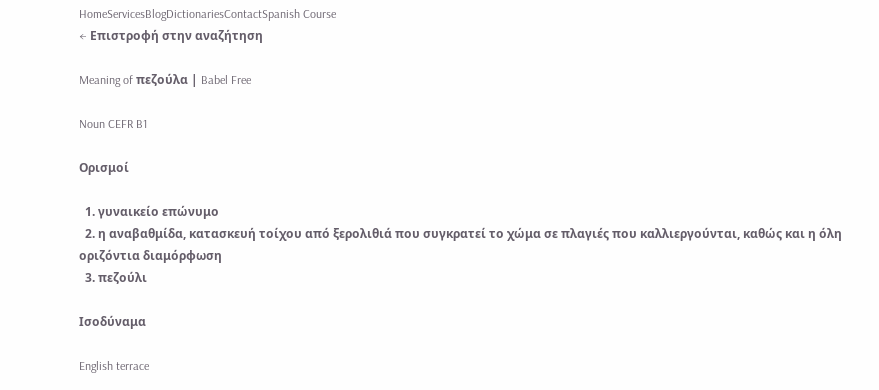HomeServicesBlogDictionariesContactSpanish Course
← Επιστροφή στην αναζήτηση

Meaning of πεζούλα | Babel Free

Noun CEFR B1

Ορισμοί

  1. γυναικείο επώνυμο
  2. η αναβαθμίδα, κατασκευή τοίχου από ξερολιθιά που συγκρατεί το χώμα σε πλαγιές που καλλιεργούνται, καθώς και η όλη οριζόντια διαμόρφωση
  3. πεζούλι

Ισοδύναμα

English terrace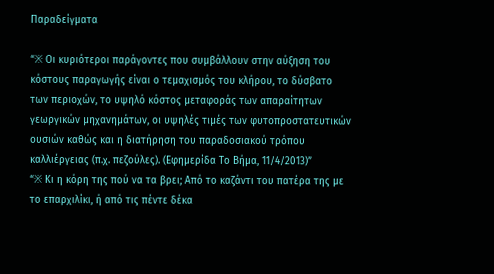Παραδείγματα

“※ Οι κυριότεροι παράγοντες που συμβάλλουν στην αύξηση του κόστους παραγωγής είναι ο τεμαχισμός του κλήρου, το δύσβατο των περιοχών, το υψηλό κόστος μεταφοράς των απαραίτητων γεωργικών μηχανημάτων, οι υψηλές τιμές των φυτοπροστατευτικών ουσιών καθώς και η διατήρηση του παραδοσιακού τρόπου καλλιέργειας (π.χ. πεζούλες). (Εφημερίδα Το Βήμα, 11/4/2013)”
“※ Κι η κόρη της πού να τα βρει; Από το καζάντι του πατέρα της με το επαρχιλίκι, ή από τις πέντε δέκα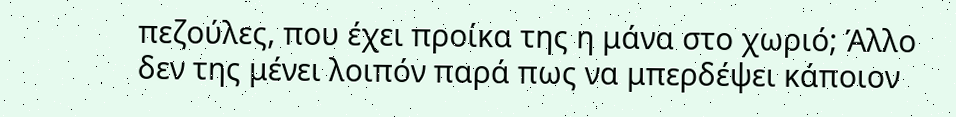πεζούλες, που έχει προίκα της η μάνα στο χωριό; Άλλο δεν της μένει λοιπόν παρά πως να μπερδέψει κάποιον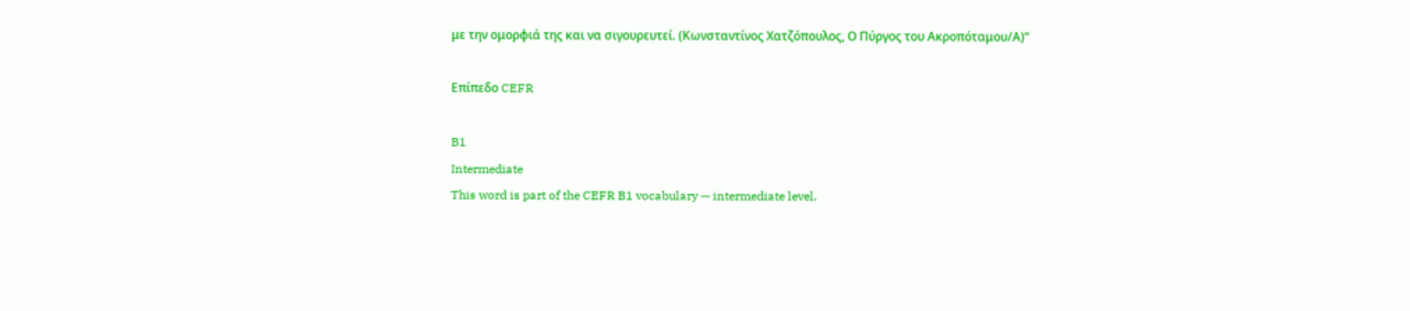με την ομορφιά της και να σιγουρευτεί. (Κωνσταντίνος Χατζόπουλος, Ο Πύργος του Ακροπόταμου/Α)”

Επίπεδο CEFR

B1
Intermediate
This word is part of the CEFR B1 vocabulary — intermediate level.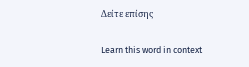Δείτε επίσης

Learn this word in context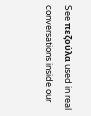See πεζούλα used in real conversations inside our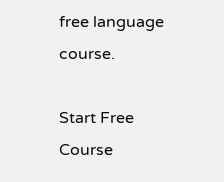free language course.

Start Free Course